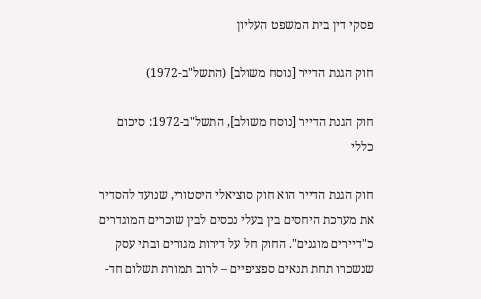פסקי דין בית המשפט העליון

חוק הגנת הדייר [נוסח משולב] (התשל"ב-1972)

חוק הגנת הדייר [נוסח משולב], התשל"ב-1972: סיכום כללי

חוק הגנת הדייר הוא חוק סוציאלי היסטורי, שנועד להסדיר את מערכת היחסים בין בעלי נכסים לבין שוכרים המוגדרים כ"דיירים מוגנים". החוק חל על דירות מגורים ובתי עסק שנשכרו תחת תנאים ספציפיים – לרוב תמורת תשלום חד-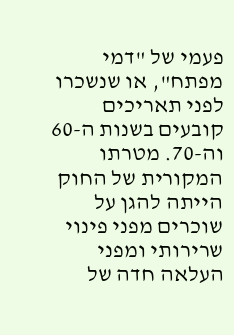פעמי של "דמי מפתח", או שנשכרו לפני תאריכים קובעים בשנות ה-60 וה-70. מטרתו המקורית של החוק הייתה להגן על שוכרים מפני פינוי שרירותי ומפני העלאה חדה של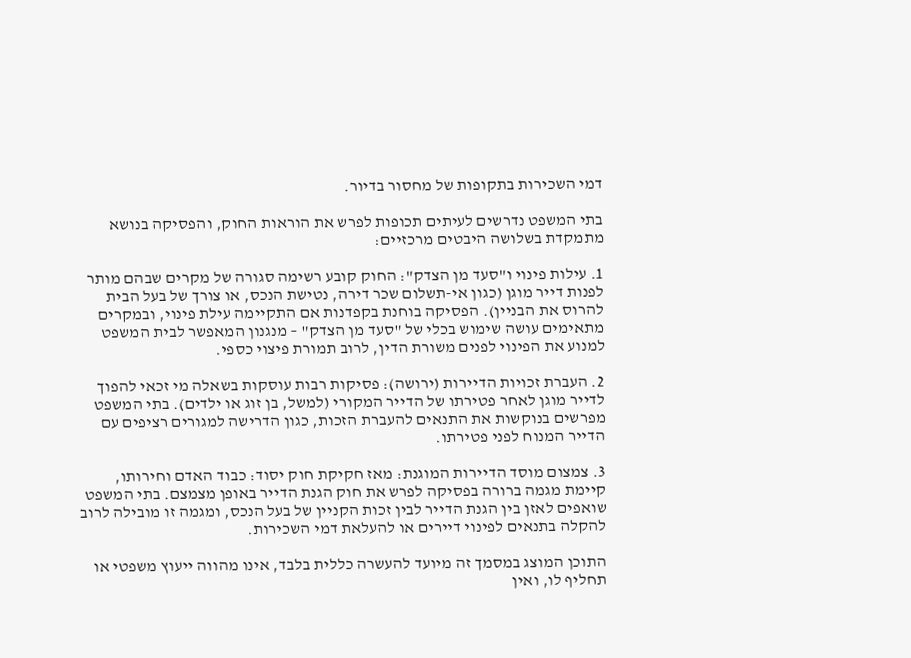דמי השכירות בתקופות של מחסור בדיור.

בתי המשפט נדרשים לעיתים תכופות לפרש את הוראות החוק, והפסיקה בנושא מתמקדת בשלושה היבטים מרכזיים:

1. עילות פינוי ו"סעד מן הצדק": החוק קובע רשימה סגורה של מקרים שבהם מותר לפנות דייר מוגן (כגון אי-תשלום שכר דירה, נטישת הנכס, או צורך של בעל הבית להרוס את הבניין). הפסיקה בוחנת בקפדנות אם התקיימה עילת פינוי, ובמקרים מתאימים עושה שימוש בכלי של "סעד מן הצדק" – מנגנון המאפשר לבית המשפט למנוע את הפינוי לפנים משורת הדין, לרוב תמורת פיצוי כספי.

2. העברת זכויות הדיירות (ירושה): פסיקות רבות עוסקות בשאלה מי זכאי להפוך לדייר מוגן לאחר פטירתו של הדייר המקורי (למשל, בן זוג או ילדים). בתי המשפט מפרשים בנוקשות את התנאים להעברת הזכות, כגון הדרישה למגורים רציפים עם הדייר המנוח לפני פטירתו.

3. צמצום מוסד הדיירות המוגנת: מאז חקיקת חוק יסוד: כבוד האדם וחירותו, קיימת מגמה ברורה בפסיקה לפרש את חוק הגנת הדייר באופן מצמצם. בתי המשפט שואפים לאזן בין הגנת הדייר לבין זכות הקניין של בעל הנכס, ומגמה זו מובילה לרוב להקלה בתנאים לפינוי דיירים או להעלאת דמי השכירות.

התוכן המוצג במסמך זה מיועד להעשרה כללית בלבד, אינו מהווה ייעוץ משפטי או תחליף לו, ואין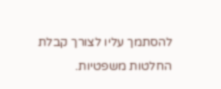להסתמך עליו לצורך קבלת החלטות משפטיות.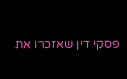פסקי דין שאזכרו את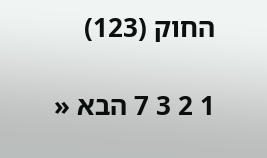החוק (123)

1 2 3 7 הבא «